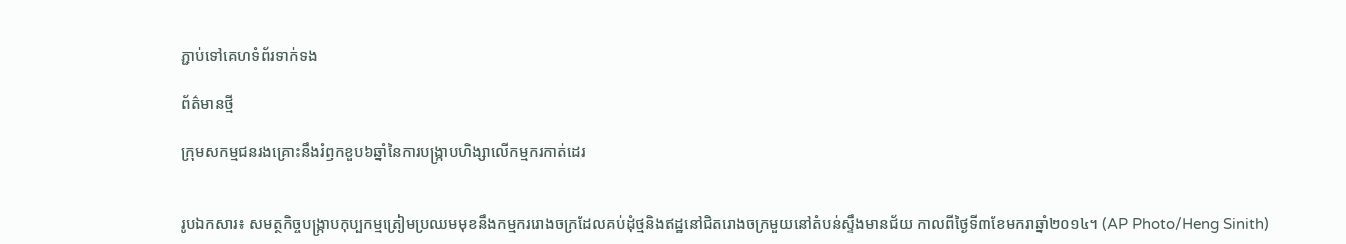ភ្ជាប់ទៅគេហទំព័រទាក់ទង

ព័ត៌មានថ្មី

ក្រុមសកម្មជនរងគ្រោះនឹងរំឭកខួប៦ឆ្នាំនៃការបង្រ្កាបហិង្សាលើកម្មករកាត់ដេរ


រូបឯកសារ៖ សមត្ថកិច្ចបង្ក្រាបកុប្បកម្មត្រៀមប្រឈមមុខនឹងកម្មកររោងចក្រដែលគប់ដុំថ្មនិងឥដ្ឋនៅជិតរោងចក្រមួយនៅតំបន់ស្ទឹងមានជ័យ កាលពីថ្ងៃទី៣ខែមករាឆ្នាំ២០១៤។ (AP Photo/Heng Sinith)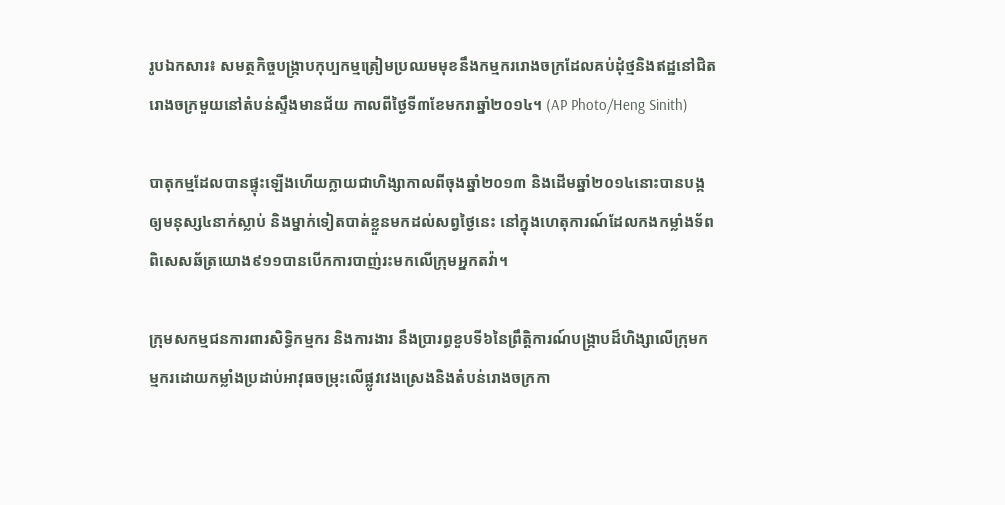រូបឯកសារ៖ សមត្ថកិច្ចបង្ក្រាបកុប្បកម្មត្រៀមប្រឈមមុខនឹងកម្មកររោងចក្រដែលគប់ដុំថ្មនិងឥដ្ឋនៅជិតរោងចក្រមួយនៅតំបន់ស្ទឹងមានជ័យ កាលពីថ្ងៃទី៣ខែមករាឆ្នាំ២០១៤។ (AP Photo/Heng Sinith)

បាតុកម្មដែលបានផ្ទុះឡើងហើយក្លាយជាហិង្សាកាលពីចុងឆ្នាំ២០១៣ និងដើមឆ្នាំ២០១៤នោះបានបង្កឲ្យមនុស្ស៤នាក់ស្លាប់ និងម្នាក់ទៀតបាត់ខ្លួនមកដល់សព្វថ្ងៃនេះ នៅក្នុងហេតុការណ៍ដែលកងកម្លាំងទ័ពពិសេសឆ័ត្រយោង៩១១បានបើកការបាញ់រះមកលើក្រុមអ្នកតវ៉ា។

ក្រុមសកម្មជនការពារសិទ្ធិកម្មករ និងការងារ នឹងប្រារព្ធខួបទី៦នៃព្រឹត្តិការណ៍បង្រ្កាបដ៏ហិង្សាលើក្រុមកម្មករដោយកម្លាំងប្រដាប់អាវុធចម្រុះលើផ្លូវវេងស្រេងនិងតំបន់រោងចក្រកា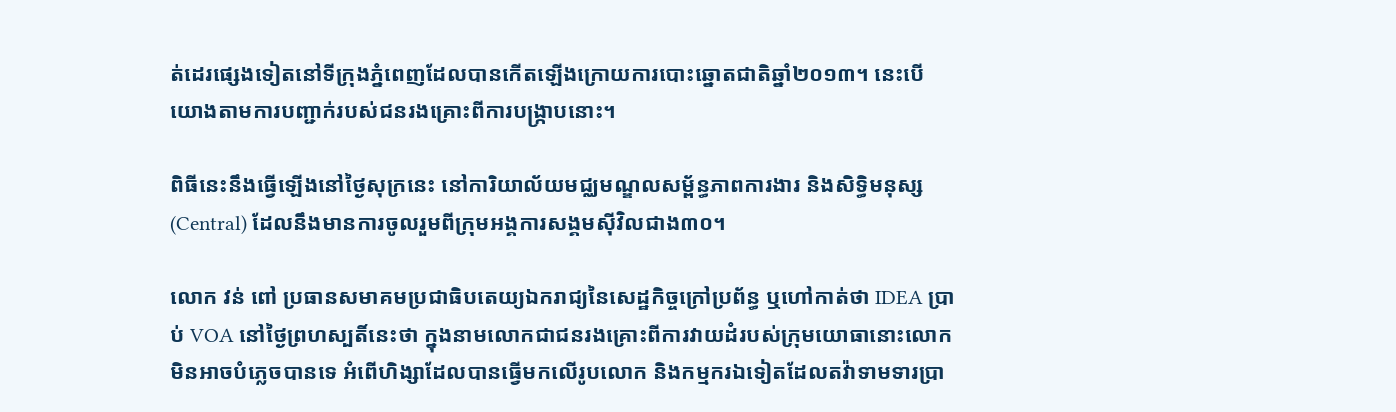ត់ដេរផ្សេងទៀតនៅទីក្រុងភ្នំពេញដែលបានកើតឡើងក្រោយការបោះឆ្នោតជាតិឆ្នាំ២០១៣។ នេះបើយោងតាមការបញ្ជាក់របស់ជនរងគ្រោះពីការបង្រ្កាបនោះ។

ពិធីនេះនឹងធ្វើឡើងនៅថ្ងៃសុក្រនេះ នៅការិយាល័យមជ្ឈមណ្ឌលសម្ព័ន្ធភាពការងារ និងសិទ្ធិមនុស្ស (Central) ដែលនឹងមានការចូលរួមពីក្រុមអង្គការសង្គមស៊ីវិលជាង៣០។

លោក វន់ ពៅ ប្រធានសមាគមប្រជាធិបតេយ្យឯករាជ្យនៃសេដ្ឋកិច្ចក្រៅប្រព័ន្ធ ឬហៅកាត់ថា IDEA ប្រាប់ VOA នៅថ្ងៃព្រហស្បតិ៍នេះថា ក្នុងនាមលោកជាជនរងគ្រោះពីការវាយដំរបស់ក្រុមយោធានោះលោកមិនអាចបំភ្លេចបានទេ អំពើហិង្សាដែលបានធ្វើមកលើរូបលោក និងកម្មករឯទៀតដែលតវ៉ាទាមទារប្រា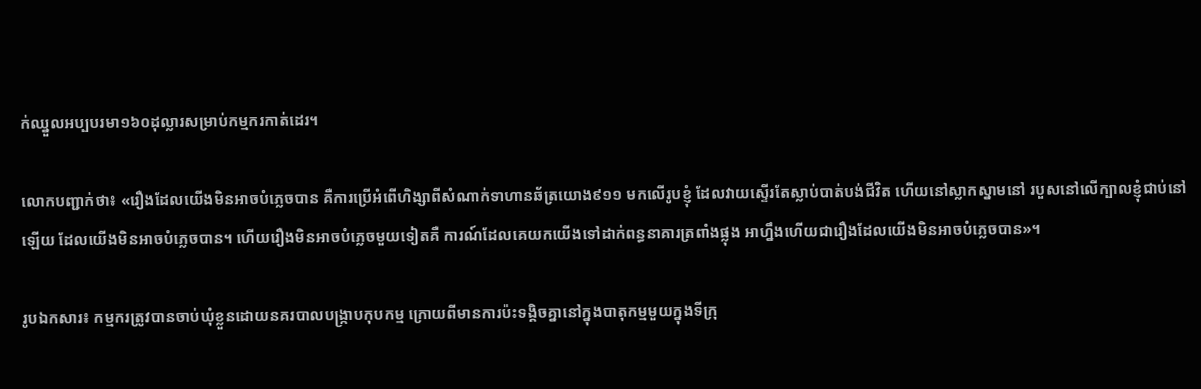ក់ឈ្នួលអប្បបរមា១៦០ដុល្លារសម្រាប់កម្មករកាត់ដេរ។

លោកបញ្ជាក់ថា៖ «រឿងដែលយើងមិនអាចបំភ្លេចបាន គឺការប្រើអំពើហិង្សាពីសំណាក់ទាហានឆ័ត្រយោង៩១១ មកលើរូបខ្ញុំ ដែលវាយស្ទើរតែស្លាប់បាត់បង់ជីវិត ហើយនៅស្លាកស្នាមនៅ របួសនៅលើក្បាលខ្ញុំជាប់នៅឡើយ ដែលយើងមិនអាចបំភ្លេចបាន។ ហើយរឿងមិនអាចបំភ្លេចមួយទៀតគឺ ការណ៍ដែលគេយកយើងទៅដាក់ពន្ធនាគារត្រពាំងផ្លុង អាហ្នឹងហើយជារឿងដែលយើងមិនអាចបំភ្លេចបាន»។

រូបឯកសារ៖ កម្មករត្រូវបានចាប់ឃុំខ្លួនដោយនគរបាលបង្ក្រាបកុបកម្ម ក្រោយពីមានការប៉ះទង្គិចគ្នានៅក្នុងបាតុកម្មមួយក្នុងទីក្រុ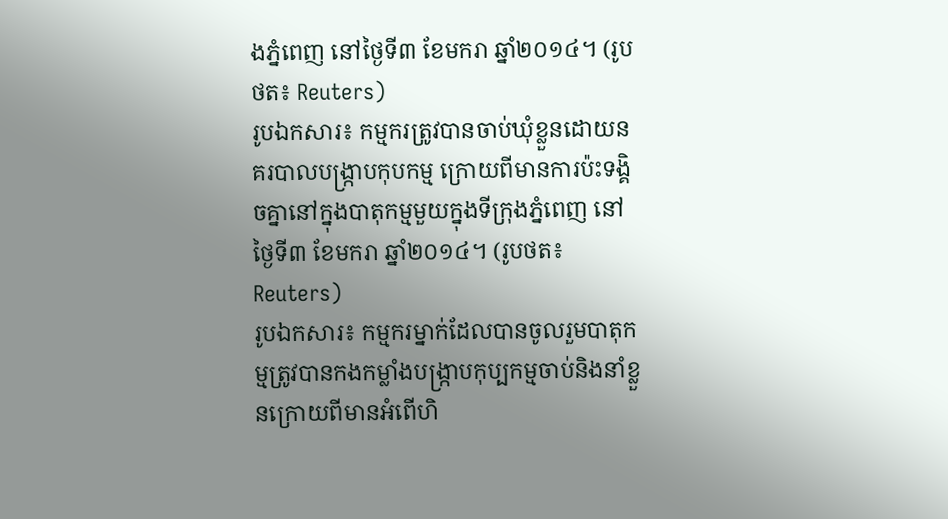ងភ្នំពេញ នៅថ្ងៃទី៣ ខែមករា ឆ្នាំ២០១៤។ (រូបថត៖ Reuters)
រូបឯកសារ៖ កម្មករត្រូវបានចាប់ឃុំខ្លួនដោយនគរបាលបង្ក្រាបកុបកម្ម ក្រោយពីមានការប៉ះទង្គិចគ្នានៅក្នុងបាតុកម្មមួយក្នុងទីក្រុងភ្នំពេញ នៅថ្ងៃទី៣ ខែមករា ឆ្នាំ២០១៤។ (រូបថត៖ Reuters)
រូបឯកសារ៖ កម្មករម្នាក់ដែលបានចូលរួមបាតុកម្មត្រូវបានកងកម្លាំងបង្ក្រាបកុប្បកម្មចាប់និងនាំខ្លួនក្រោយពីមានអំពើហិ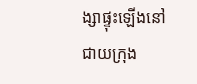ង្សាផ្ទុះឡើងនៅជាយក្រុង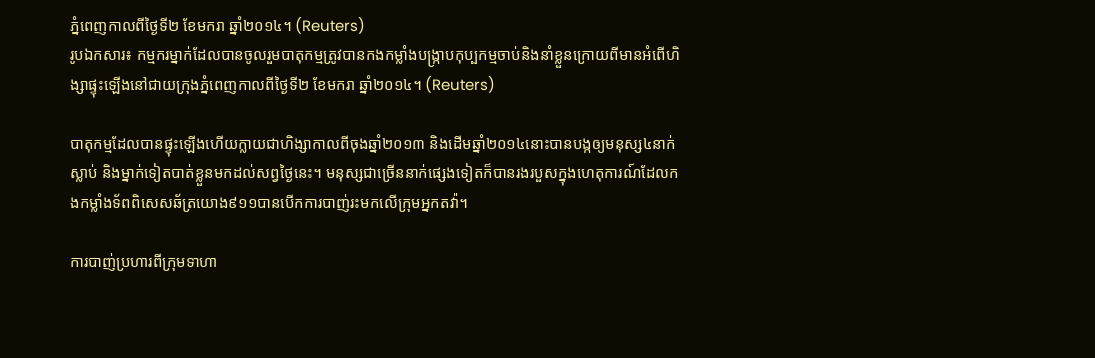ភ្នំពេញកាលពីថ្ងៃទី២ ខែមករា ឆ្នាំ២០១៤។ (Reuters)
រូបឯកសារ៖ កម្មករម្នាក់ដែលបានចូលរួមបាតុកម្មត្រូវបានកងកម្លាំងបង្ក្រាបកុប្បកម្មចាប់និងនាំខ្លួនក្រោយពីមានអំពើហិង្សាផ្ទុះឡើងនៅជាយក្រុងភ្នំពេញកាលពីថ្ងៃទី២ ខែមករា ឆ្នាំ២០១៤។ (Reuters)

បាតុកម្មដែលបានផ្ទុះឡើងហើយក្លាយជាហិង្សាកាលពីចុងឆ្នាំ២០១៣ និងដើមឆ្នាំ២០១៤នោះបានបង្កឲ្យមនុស្ស៤នាក់ស្លាប់ និងម្នាក់ទៀតបាត់ខ្លួនមកដល់សព្វថ្ងៃនេះ។ មនុស្សជាច្រើននាក់ផ្សេងទៀតក៏បានរងរបួសក្នុងហេតុការណ៍ដែលកងកម្លាំងទ័ពពិសេសឆ័ត្រយោង៩១១បានបើកការបាញ់រះមកលើក្រុមអ្នកតវ៉ា។

ការបាញ់ប្រហារពីក្រុមទាហា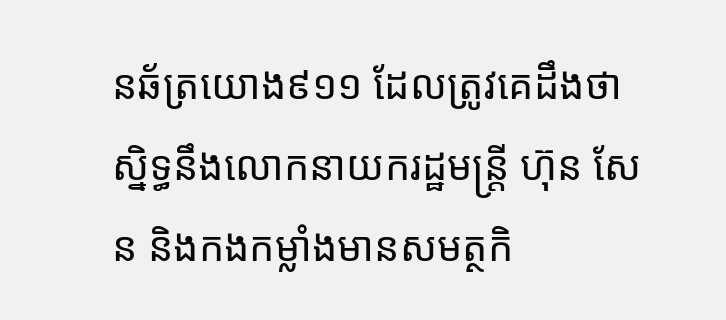នឆ័ត្រយោង៩១១ ដែលត្រូវគេដឹងថា ស្និទ្ធនឹងលោកនាយករដ្ឋមន្ត្រី ហ៊ុន សែន និងកងកម្លាំងមានសមត្ថកិ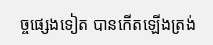ច្ចផ្សេងទៀត បានកើតឡើងត្រង់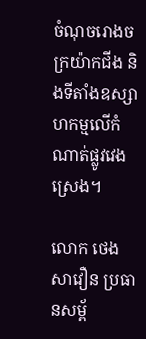ចំណុចរោងចក្រយ៉ាកជីង និងទីតាំងឧស្សាហកម្មលើកំណាត់ផ្លូវវេងស្រេង។

លោក ថេង សាវឿន ប្រធានសម្ព័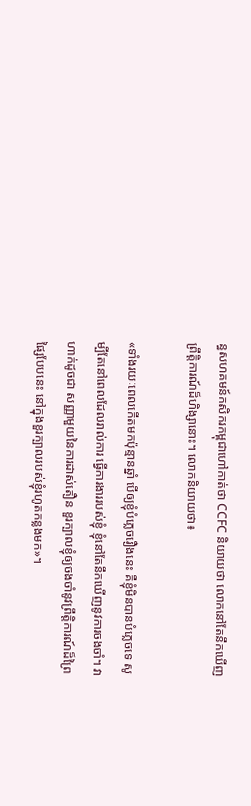ន្ធសហគមន៍កសិករកម្ពុជាហៅកាត់ថា CCFC និយាយថា លោកនៅតែនឹកឃើញព្រឹត្តិការណ៍ដ៏ហិង្សានោះ។ លោកនិយាយថា៖

«ទាំងរយៈពេលកើតមកប៉ុន្មានឆ្នាំ បើឲ្យខ្ញុំបំភ្លេចរឿងនេះ គឺខ្ញុំមិនបានបំភ្លេចទេ សូម្បីតែនៅពេលដែលរាល់ការ ធ្វើការងាររបស់ខ្ញុំ ខ្ញុំនៅតែនឹកឃើញនូវការចងចាំ។ វាហាក់ដូចជា សញ្ញាមួយនៃការដាស់តឿន ខួរក្បាលខ្ញុំឲ្យចងចាំនូវព្រឹត្តិការណ៍ដ៏ព្រៃផ្សៃបែបនេះ នៅក្នុងខួរក្បាលរបស់ខ្ញុំរហូតកន្លងមក»។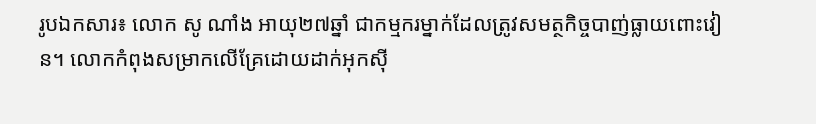រូបឯកសារ៖ លោក សូ ណាំង អាយុ២៧ឆ្នាំ ជាកម្មករម្នាក់ដែលត្រូវសមត្ថកិច្ចបាញ់ធ្លាយពោះវៀន។ លោកកំពុងសម្រាកលើគ្រែដោយដាក់អុកស៊ី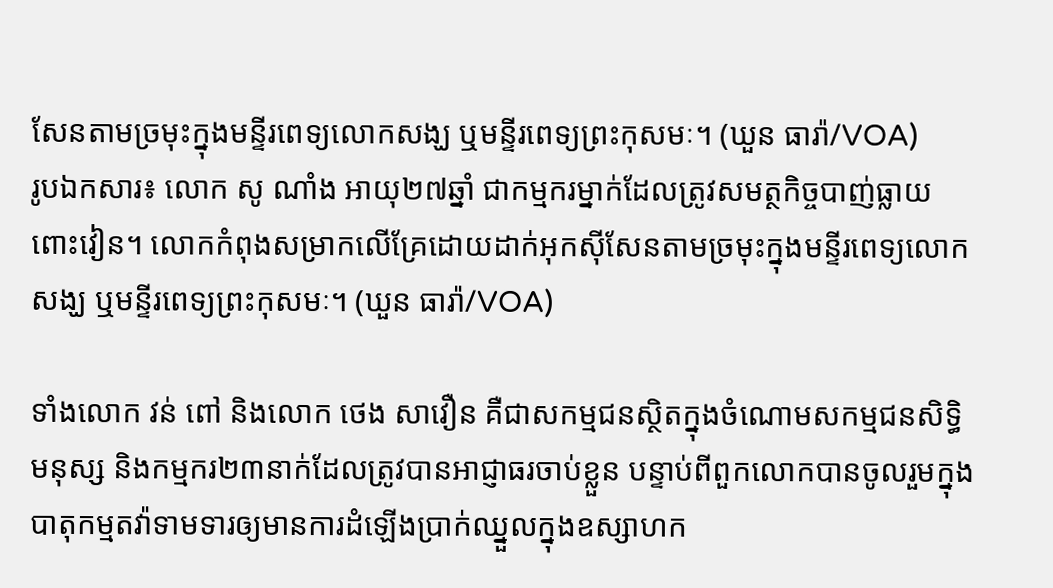សែនតាមច្រមុះក្នុងមន្ទីរពេទ្យលោកសង្ឃ ឬមន្ទីរពេទ្យព្រះកុសមៈ។ (ឃួន ធារ៉ា/VOA)
រូបឯកសារ៖ លោក សូ ណាំង អាយុ២៧ឆ្នាំ ជាកម្មករម្នាក់ដែលត្រូវសមត្ថកិច្ចបាញ់ធ្លាយពោះវៀន។ លោកកំពុងសម្រាកលើគ្រែដោយដាក់អុកស៊ីសែនតាមច្រមុះក្នុងមន្ទីរពេទ្យលោកសង្ឃ ឬមន្ទីរពេទ្យព្រះកុសមៈ។ (ឃួន ធារ៉ា/VOA)

ទាំងលោក វន់ ពៅ និងលោក ថេង សាវឿន គឺជាសកម្មជនស្ថិតក្នុងចំណោមសកម្មជនសិទ្ធិមនុស្ស និងកម្មករ២៣នាក់ដែលត្រូវបានអាជ្ញាធរចាប់ខ្លួន បន្ទាប់ពីពួកលោកបានចូលរួមក្នុងបាតុកម្មតវ៉ាទាមទារឲ្យមានការដំឡើងប្រាក់ឈ្នួលក្នុងឧស្សាហក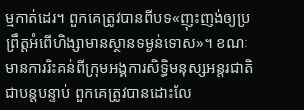ម្មកាត់ដេរ។ ពួកគេត្រូវបានពីបទ«ញុះញង់ឲ្យប្រព្រឹត្តអំពើហិង្សាមានស្ថានទម្ងន់ទោស»។ ខណៈមានការរិះគន់ពីក្រុមអង្គការសិទ្ធិមនុស្សអន្តរជាតិជាបន្តបន្ទាប់ ពួកគេត្រូវបានដោះលែ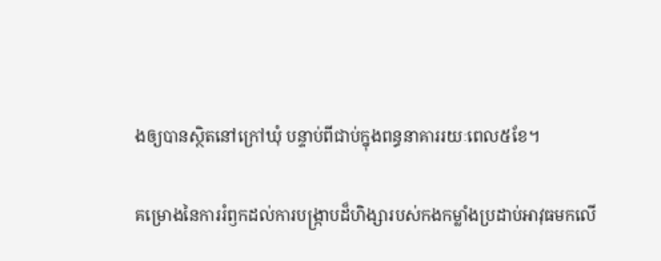ងឲ្យបានស្ថិតនៅក្រៅឃុំ បន្ទាប់ពីជាប់ក្នុងពន្ធនាគាររយៈពេល៥ខែ។

គម្រោងនៃការរំឭកដល់ការបង្ក្រាបដ៏ហិង្សារបស់កងកម្លាំងប្រដាប់អាវុធមកលើ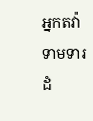អ្នកតវ៉ាទាមទារដំ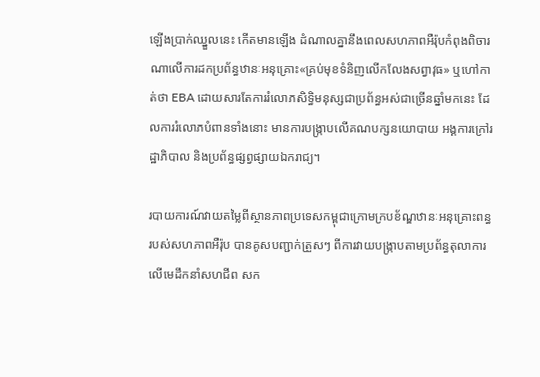ឡើងប្រាក់ឈ្នួលនេះ កើតមានឡើង ដំណាលគ្នានឹងពេលសហភាពអឺរ៉ុបកំពុងពិចារណាលើការដកប្រព័ន្ធឋានៈអនុគ្រោះ«គ្រប់មុខទំនិញលើកលែងសព្វាវុធ» ឬហៅកាត់ថា EBA ដោយសារតែការរំលោភសិទ្ធិមនុស្សជាប្រព័ន្ធអស់ជាច្រើនឆ្នាំមកនេះ ដែលការរំលោភបំពានទាំងនោះ មានការបង្ក្រាបលើគណបក្សនយោបាយ អង្គការក្រៅរដ្ឋាភិបាល និងប្រព័ន្ធផ្សព្វផ្សាយឯករាជ្យ។

របាយការណ៍វាយតម្លៃពីស្ថានភាពប្រទេសកម្ពុជាក្រោមក្របខ័ណ្ឌឋានៈអនុគ្រោះពន្ធរបស់សហភាពអឺរ៉ុប បានគូសបញ្ជាក់ត្រួសៗ ពីការវាយបង្រ្កាបតាមប្រព័ន្ធតុលាការលើមេដឹកនាំសហជីព សក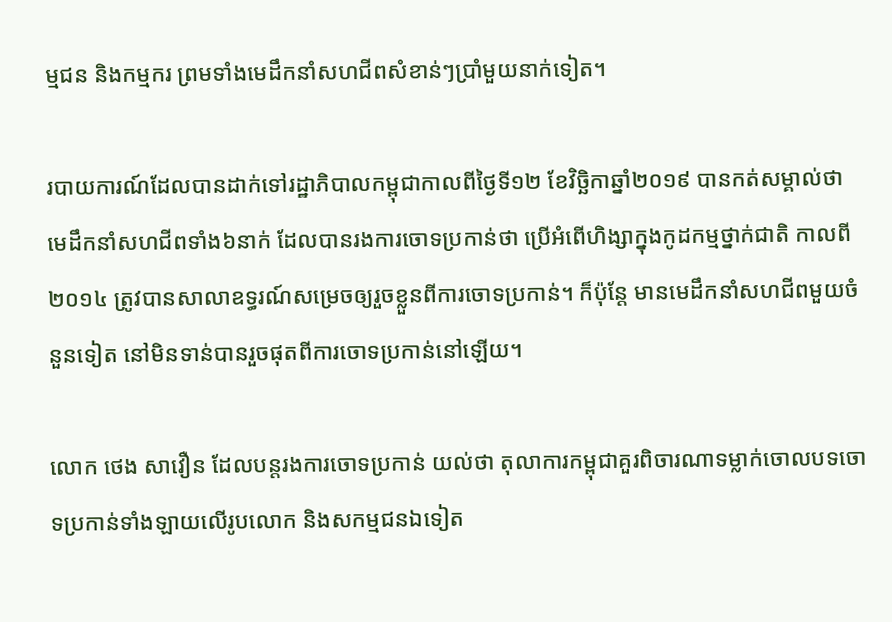ម្មជន និងកម្មករ ព្រមទាំងមេដឹកនាំសហជីពសំខាន់ៗប្រាំមួយនាក់ទៀត។

របាយការណ៍ដែលបានដាក់ទៅរដ្ឋាភិបាលកម្ពុជាកាលពីថ្ងៃទី១២ ខែវិចិ្ឆកាឆ្នាំ២០១៩ បានកត់សម្គាល់ថា មេដឹកនាំសហជីពទាំង៦នាក់ ដែលបានរងការចោទប្រកាន់ថា ប្រើអំពើហិង្សាក្នុងកូដកម្មថ្នាក់ជាតិ កាលពី២០១៤ ត្រូវបានសាលាឧទ្ធរណ៍សម្រេចឲ្យរួចខ្លួនពីការចោទប្រកាន់។ ក៏ប៉ុន្តែ មានមេដឹកនាំសហជីពមួយចំនួនទៀត នៅមិនទាន់បានរួចផុតពីការចោទប្រកាន់នៅឡើយ។

លោក ថេង សាវឿន ដែលបន្តរងការចោទប្រកាន់ យល់ថា តុលាការកម្ពុជាគួរពិចារណាទម្លាក់ចោលបទចោទប្រកាន់ទាំងឡាយលើរូបលោក និងសកម្មជនឯទៀត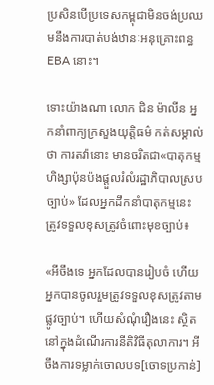ប្រសិនបើប្រទេសកម្ពុជាមិនចង់ប្រឈមនឹងការបាត់បង់ឋានៈអនុគ្រោះពន្ធ EBA នោះ។

ទោះយ៉ាងណា លោក ជិន ម៉ាលីន អ្នកនាំពាក្យក្រសួងយុត្តិធម៌ កត់សម្គាល់ថា ការតវ៉ានោះ មានចរិតជា«បាតុកម្មហិង្សាប៉ុនប៉ងផ្តួលរំលំរដ្ឋាភិបាលស្របច្បាប់» ដែលអ្នកដឹកនាំបាតុកម្មនេះ ត្រូវទទួលខុសត្រូវចំពោះមុខច្បាប់៖

«អីចឹងទេ អ្នកដែលបានរៀបចំ ហើយអ្នកបានចូលរួមត្រូវទទួលខុសត្រូវតាមផ្លូវច្បាប់។ ហើយសំណុំរឿងនេះ ស្ថិតនៅក្នុងដំណើរការនីតិវិធីតុលាការ។ អីចឹងការទម្លាក់ចោលបទ[ចោទប្រកាន់]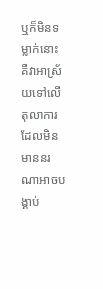ឬក៏មិនទម្លាក់នោះ គឺវាអាស្រ័យទៅលើតុលាការ ដែលមិនមាននរណាអាចបង្គាប់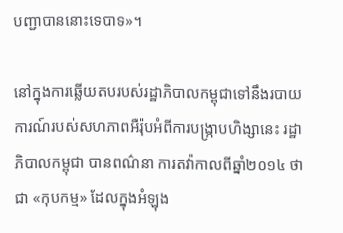បញ្ជាបាននោះទេបាទ»។

នៅក្នុងការឆ្លើយតបរបស់រដ្ឋាភិបាលកម្ពុជាទៅនឹងរបាយការណ៍របស់សហភាពអឺរ៉ុបអំពីការបង្រ្កាបហិង្សានេះ រដ្ឋាភិបាលកម្ពុជា បានពណ៌នា ការតវ៉ាកាលពីឆ្នាំ២០១៤ ថាជា «កុបកម្ម» ដែលក្នុងអំឡុង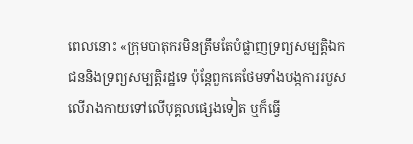ពេលនោះ «ក្រុមបាតុករមិនត្រឹមតែបំផ្លាញទ្រព្យសម្បត្តិឯកជននិងទ្រព្យសម្បត្តិរដ្ឋទេ ប៉ុន្តែពួកគេថែមទាំងបង្កការរបួសលើរាងកាយទៅលើបុគ្គលផ្សេងទៀត ឬក៏ធ្វើ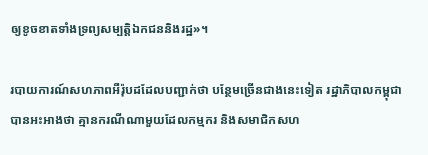ឲ្យខូចខាតទាំងទ្រព្យសម្បត្តិឯកជននិងរដ្ឋ»។

របាយការណ៍សហភាពអឺរ៉ុបដដែលបញ្ជាក់ថា បន្ថែមច្រើនជាងនេះទៀត រដ្ឋាភិបាលកម្ពុជាបានអះអាងថា គ្មានករណីណាមួយដែលកម្មករ និងសមាជិកសហ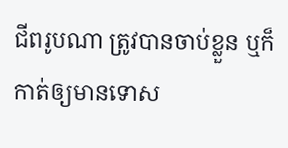ជីពរូបណា ត្រូវបានចាប់ខ្លួន ឬក៏កាត់ឲ្យមានទោស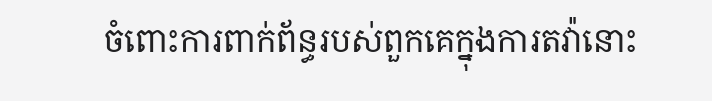ចំពោះការពាក់ព័ន្ធរបស់ពួកគេក្នុងការតវ៉ានោះ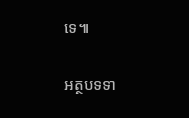ទេ៕

អត្ថបទទា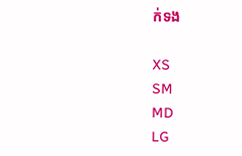ក់ទង

XS
SM
MD
LG